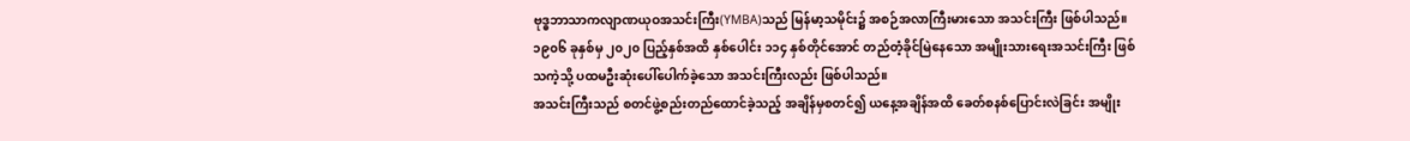ဗုဒ္ဓဘာသာကလျာဏယုဝအသင်းကြီး(YMBA)သည် မြန်မာ့သမိုင်း၌ အစဉ်အလာကြီးမားသော အသင်းကြီး ဖြစ်ပါသည်။
၁၉၀၆ ခုနှစ်မှ ၂၀၂၀ ပြည့်နှစ်အထိ နှစ်ပေါင်း ၁၁၄ နှစ်တိုင်အောင် တည်တံ့ခိုင်မြဲနေသော အမျိုးသားရေးအသင်းကြီး ဖြစ်သကဲ့သို့ ပထမဦးဆုံးပေါ်ပေါက်ခဲ့သော အသင်းကြီးလည်း ဖြစ်ပါသည်။
အသင်းကြီးသည် စတင်ဖွဲ့စည်းတည်ထောင်ခဲ့သည့် အချိန်မှစတင်၍ ယနေ့အချိန်အထိ ခေတ်စနစ်ပြောင်းလဲခြင်း အမျိုး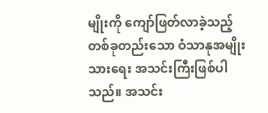မျိုးကို ကျော်ဖြတ်လာခဲ့သည့် တစ်ခုတည်းသော ဝံသာနုအမျိုးသားရေး အသင်းကြီးဖြစ်ပါသည်။ အသင်း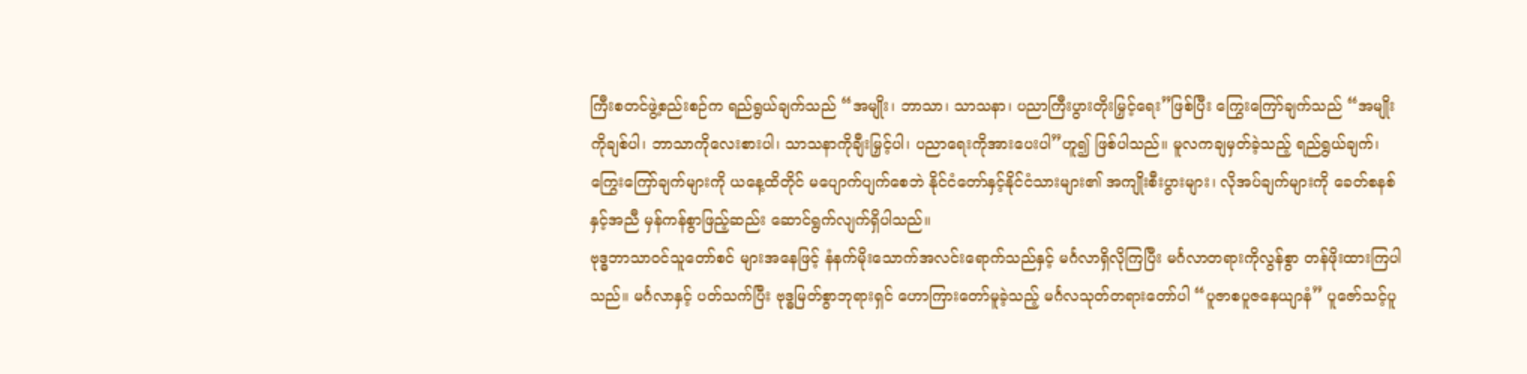ကြီးစတင်ဖွဲ့စည်းစဉ်က ရည်ရွယ်ချက်သည် “အမျိုး၊ ဘာသာ၊ သာသနာ၊ ပညာကြီးပွားတိုးမြှင့်ရေး”ဖြစ်ပြီး ကြွေးကြော်ချက်သည် “အမျိုးကိုချစ်ပါ၊ ဘာသာကိုလေးစားပါ၊ သာသနာကိုချီးမြှင့်ပါ၊ ပညာရေးကိုအားပေးပါ”ဟူ၍ ဖြစ်ပါသည်။ မူလကချမှတ်ခဲ့သည့် ရည်ရွယ်ချက်၊ ကြွေးကြော်ချက်များကို ယနေ့ထိတိုင် မပျောက်ပျက်စေဘဲ နိုင်ငံတော်နှင့်နိုင်ငံသားများ၏ အကျိုးစီးပွားများ၊ လိုအပ်ချက်များကို ခေတ်စနစ်နှင့်အညီ မှန်ကန်စွာဖြည့်ဆည်း ဆောင်ရွက်လျက်ရှိပါသည်။
ဗုဒ္ဓဘာသာဝင်သူတော်စင် များအနေဖြင့် နံနက်မိုးသောက်အလင်းရောက်သည်နှင့် မင်္ဂလာရှိလိုကြပြီး မင်္ဂလာတရားကိုလွန်စွာ တန်ဖိုးထားကြပါသည်။ မင်္ဂလာနှင့် ပတ်သက်ပြီး ဗုဒ္ဓမြတ်စွာဘုရားရှင် ဟောကြားတော်မူခဲ့သည့် မင်္ဂလသုတ်တရားတော်ပါ “ပူဇာစပူဇနေယျာနံ” ပူဇော်သင့်ပူ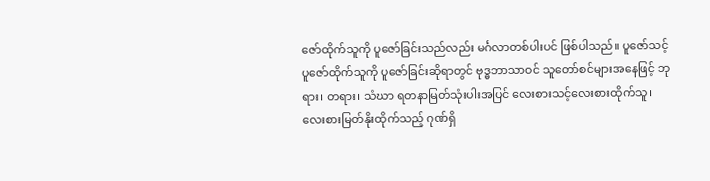ဇော်ထိုက်သူကို ပူဇော်ခြင်းသည်လည်း မင်္ဂလာတစ်ပါးပင် ဖြစ်ပါသည်။ ပူဇော်သင့်ပူဇော်ထိုက်သူကို ပူဇော်ခြင်းဆိုရာတွင် ဗုဒ္ဓဘာသာဝင် သူတော်စင်များအနေဖြင့် ဘုရား၊ တရား၊ သံဃာ ရတနာမြတ်သုံးပါးအပြင် လေးစားသင့်လေးစားထိုက်သူ၊ လေးစားမြတ်နိုးထိုက်သည့် ဂုဏ်ရှိ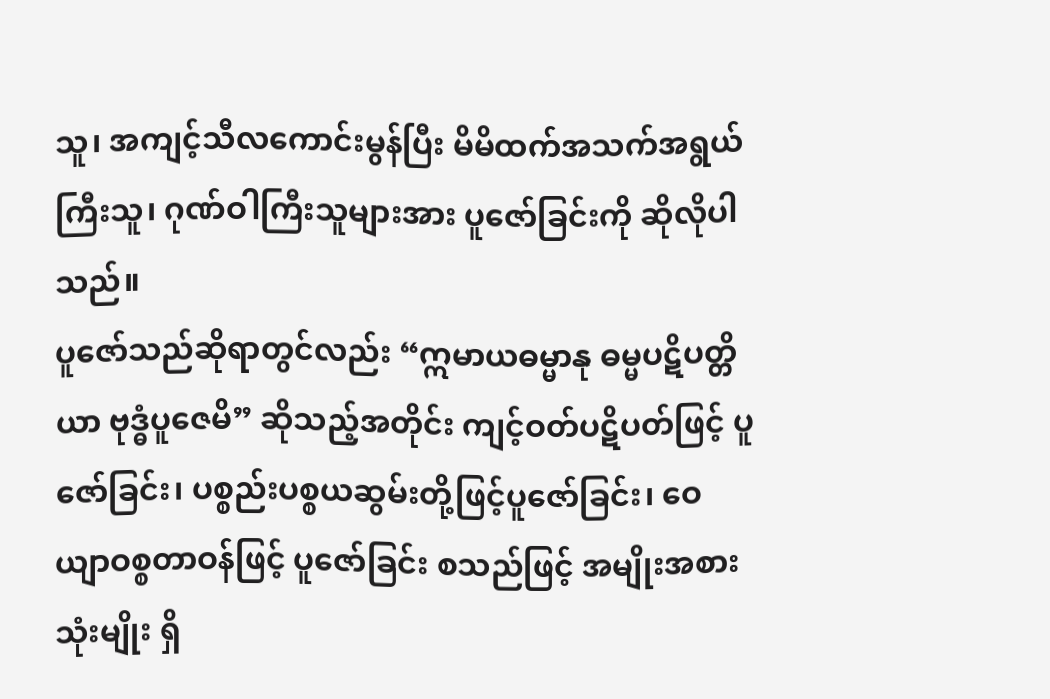သူ၊ အကျင့်သီလကောင်းမွန်ပြီး မိမိထက်အသက်အရွယ်ကြီးသူ၊ ဂုဏ်ဝါကြီးသူများအား ပူဇော်ခြင်းကို ဆိုလိုပါသည်။
ပူဇော်သည်ဆိုရာတွင်လည်း “ဣမာယဓမ္မာနု ဓမ္မပဋိပတ္တိယာ ဗုဒ္ဓံပူဇေမိ” ဆိုသည့်အတိုင်း ကျင့်ဝတ်ပဋိပတ်ဖြင့် ပူဇော်ခြင်း၊ ပစ္စည်းပစ္စယဆွမ်းတို့ဖြင့်ပူဇော်ခြင်း၊ ဝေယျာဝစ္စတာဝန်ဖြင့် ပူဇော်ခြင်း စသည်ဖြင့် အမျိုးအစားသုံးမျိုး ရှိ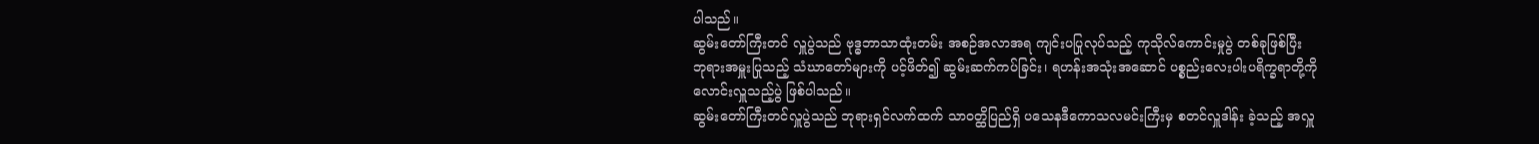ပါသည်။
ဆွမ်းတော်ကြီးတင် လှူပွဲသည် ဗုဒ္ဓဘာသာထုံးတမ်း အစဉ်အလာအရ ကျင်းပပြုလုပ်သည့် ကုသိုလ်ကောင်းမှုပွဲ တစ်ခုဖြစ်ပြီး ဘုရားအမှူးပြုသည့် သံဃာတော်များကို ပင့်ဖိတ်၍ ဆွမ်းဆက်ကပ်ခြင်း၊ ရဟန်းအသုံးအဆောင် ပစ္စည်းလေးပါးပရိက္ခရာတို့ကို လောင်းလှူသည့်ပွဲ ဖြစ်ပါသည်။
ဆွမ်းတော်ကြီးတင်လှူပွဲသည် ဘုရားရှင်လက်ထက် သာဝတ္ထိပြည်ရှိ ပသေနဒီကောသလမင်းကြီးမှ စတင်လှူဒါန်း ခဲ့သည့် အလှူ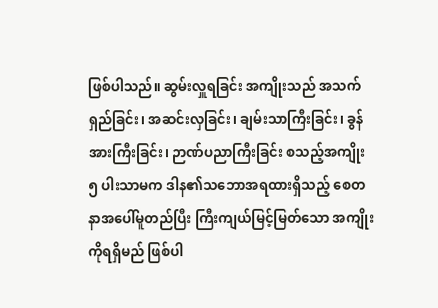ဖြစ်ပါသည်။ ဆွမ်းလှူရခြင်း အကျိုးသည် အသက်ရှည်ခြင်း၊ အဆင်းလှခြင်း၊ ချမ်းသာကြီးခြင်း၊ ခွန်အားကြီးခြင်း၊ ဉာဏ်ပညာကြီးခြင်း စသည့်အကျိုး ၅ ပါးသာမက ဒါန၏သဘောအရထားရှိသည့် စေတနာအပေါ်မူတည်ပြီး ကြီးကျယ်မြင့်မြတ်သော အကျိုးကိုရရှိမည် ဖြစ်ပါ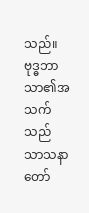သည်။
ဗုဒ္ဓဘာသာ၏အသက်သည် သာသနာတော်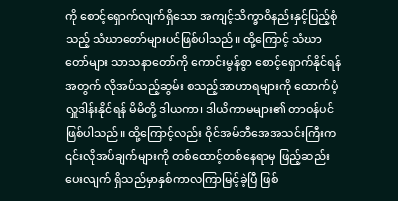ကို စောင့်ရှောက်လျက်ရှိသော အကျင့်သိက္ခာဝိနည်းနှင့်ပြည့်စုံသည့် သံဃာတော်များပင်ဖြစ်ပါသည်။ ထို့ကြောင့် သံဃာတော်များ သာသနာတော်ကို ကောင်းမွန်စွာ စောင့်ရှောက်နိုင်ရန် အတွက် လိုအပ်သည့်ဆွမ်း စသည့်အာဟာရများကို ထောက်ပံ့လှူဒါန်းနိုင်ရန် မိမိတို့ ဒါယကာ၊ ဒါယိကာမများ၏ တာဝန်ပင်ဖြစ်ပါသည်။ ထို့ကြောင့်လည်း ဝိုင်အမ်ဘီအေအသင်းကြီးက ၎င်းလိုအပ်ချက်များကို တစ်ထောင့်တစ်နေရာမှ ဖြည့်ဆည်းပေးလျက် ရှိသည်မှာနှစ်ကာလကြာမြင့်ခဲ့ပြီ ဖြစ်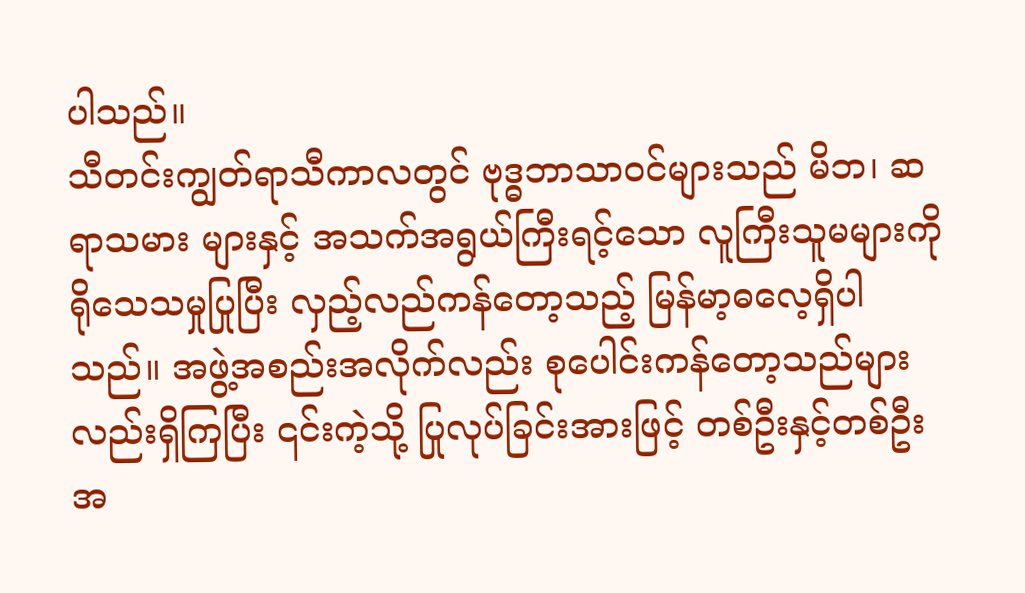ပါသည်။
သီတင်းကျွတ်ရာသီကာလတွင် ဗုဒ္ဓဘာသာဝင်များသည် မိဘ၊ ဆရာသမား များနှင့် အသက်အရွယ်ကြီးရင့်သော လူကြီးသူမများကို ရိုသေသမှုပြုပြီး လှည့်လည်ကန်တော့သည့် မြန်မာ့ဓလေ့ရှိပါသည်။ အဖွဲ့အစည်းအလိုက်လည်း စုပေါင်းကန်တော့သည်များလည်းရှိကြပြီး ၎င်းကဲ့သို့ ပြုလုပ်ခြင်းအားဖြင့် တစ်ဦးနှင့်တစ်ဦးအ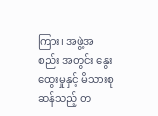ကြား၊ အဖွဲ့အစည်း အတွင်း နွေးထွေးမှုနှင့် မိသားစုဆန်သည့် တ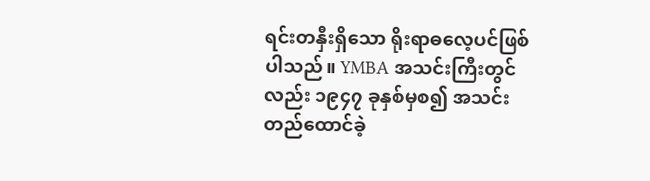ရင်းတနှီးရှိသော ရိုးရာဓလေ့ပင်ဖြစ်ပါသည်။ YMBA အသင်းကြီးတွင်လည်း ၁၉၄၇ ခုနှစ်မှစ၍ အသင်းတည်ထောင်ခဲ့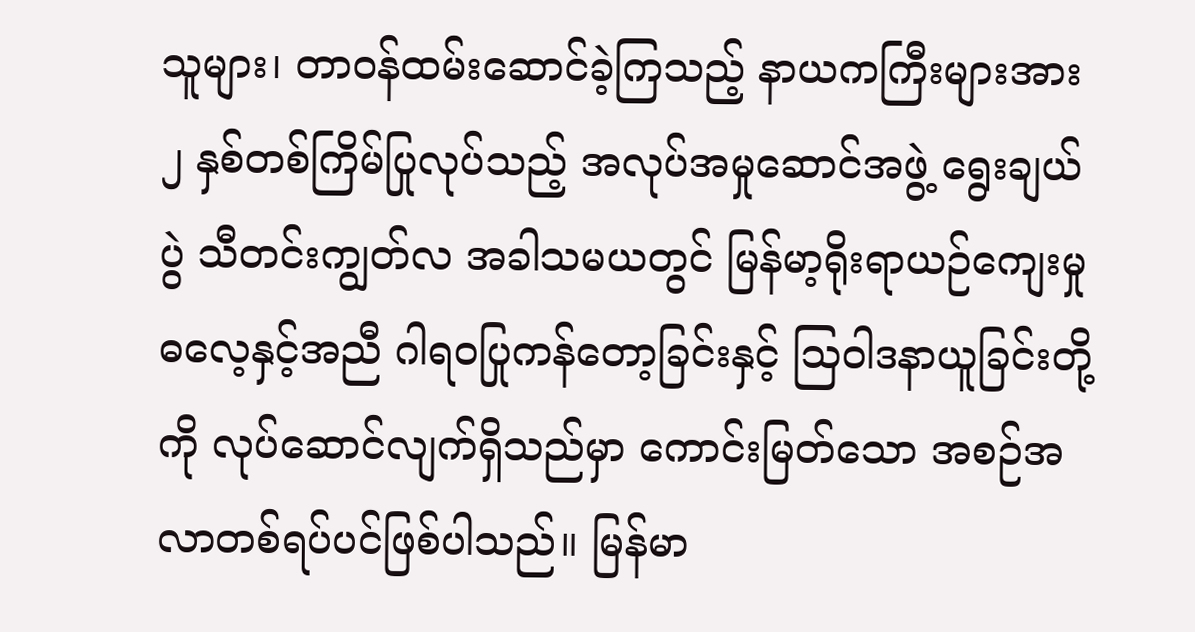သူများ၊ တာဝန်ထမ်းဆောင်ခဲ့ကြသည့် နာယကကြီးများအား ၂ နှစ်တစ်ကြိမ်ပြုလုပ်သည့် အလုပ်အမှုဆောင်အဖွဲ့ ရွေးချယ်ပွဲ သီတင်းကျွတ်လ အခါသမယတွင် မြန်မာ့ရိုးရာယဉ်ကျေးမှုဓလေ့နှင့်အညီ ဂါရဝပြုကန်တော့ခြင်းနှင့် သြဝါဒနာယူခြင်းတို့ကို လုပ်ဆောင်လျက်ရှိသည်မှာ ကောင်းမြတ်သော အစဉ်အလာတစ်ရပ်ပင်ဖြစ်ပါသည်။ မြန်မာ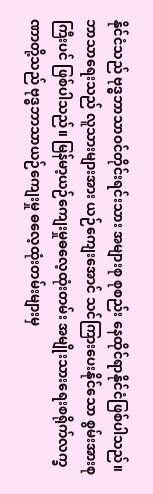နိုင်ငံသည် ဗုဒ္ဓဘာသာဝင်တိုင်းရင်းသား အများစု စုစည်း နေထိုင်ရာနိုင်ငံဖြစ်ပါသည်။ ဘာသာရေးသည် လူသားများအား ယဉ်ကျေးအောင် သင်ကြားပေးနိုင်သော စွမ်းအားစုကြီးပင် ဖြစ်ပါသည်။ မြန်မာ့ယဉ်ကျေးမှုဓလေ့ထုံးတမ်း အမျိုးသားရေးစရိုက်လက္ခဏာတို့သည် ဗုဒ္ဓဘာသာယဉ်ကျေးမှု ဓလေ့ထုံးတမ်းများမှ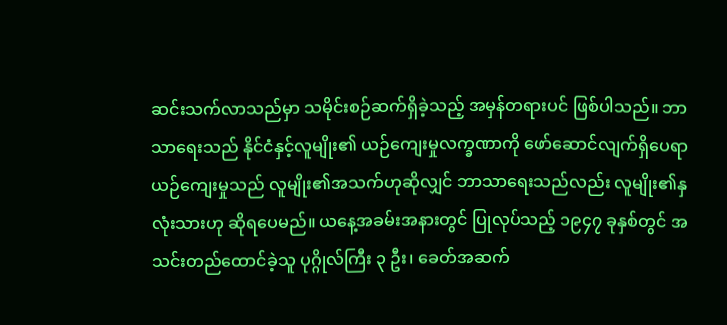ဆင်းသက်လာသည်မှာ သမိုင်းစဉ်ဆက်ရှိခဲ့သည့် အမှန်တရားပင် ဖြစ်ပါသည်။ ဘာသာရေးသည် နိုင်ငံနှင့်လူမျိုး၏ ယဉ်ကျေးမှုလက္ခဏာကို ဖော်ဆောင်လျက်ရှိပေရာ ယဉ်ကျေးမှုသည် လူမျိုး၏အသက်ဟုဆိုလျှင် ဘာသာရေးသည်လည်း လူမျိုး၏နှလုံးသားဟု ဆိုရပေမည်။ ယနေ့အခမ်းအနားတွင် ပြုလုပ်သည့် ၁၉၄၇ ခုနှစ်တွင် အသင်းတည်ထောင်ခဲ့သူ ပုဂ္ဂိုလ်ကြီး ၃ ဦး၊ ခေတ်အဆက်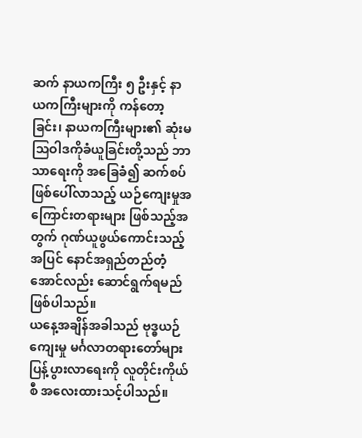ဆက် နာယကကြီး ၅ ဦးနှင့် နာယကကြီးများကို ကန်တော့ခြင်း၊ နာယကကြီးများ၏ ဆုံးမသြဝါဒကိုခံယူခြင်းတို့သည် ဘာသာရေးကို အခြေခံ၍ ဆက်စပ်ဖြစ်ပေါ်လာသည့် ယဉ်ကျေးမှုအကြောင်းတရားများ ဖြစ်သည့်အတွက် ဂုဏ်ယူဖွယ်ကောင်းသည့်အပြင် နောင်အရှည်တည်တံ့အောင်လည်း ဆောင်ရွက်ရမည် ဖြစ်ပါသည်။
ယနေ့အချိန်အခါသည် ဗုဒ္ဓယဉ်ကျေးမှု မင်္ဂလာတရားတော်များ ပြန့်ပွားလာရေးကို လူတိုင်းကိုယ်စီ အလေးထားသင့်ပါသည်။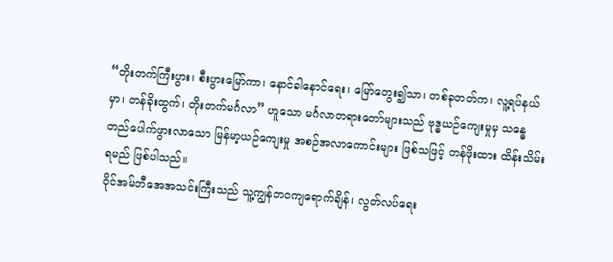“တိုးတက်ကြီးပွား၊ စီးပွားမြော်ကာ၊ နောင်ခါနောင်ရေး၊ မြော်တွေး၍သာ၊ တစ်ခုတတ်က၊ လူ့ရပ်နယ်မှာ၊ တန်ခိုးထွက်၊ တိုးတက်မင်္ဂလာ” ဟူသော မင်္ဂလာတရားတော်များသည် ဗုဒ္ဓယဉ်ကျေးမှုမှ သန္ဓေတည်ပေါက်ဖွားလာသော မြန်မာ့ယဉ်ကျေးမှု အစဉ်အလာကောင်းများ ဖြစ်သဖြင့် တန်ဖိုးထား ထိန်းသိမ်းရမည် ဖြစ်ပါသည်။
ဝိုင်အမ်ဘီအေအသင်းကြီးသည် သူ့ကျွန်ဘဝကျရောက်ချိန်၊ လွတ်လပ်ရေး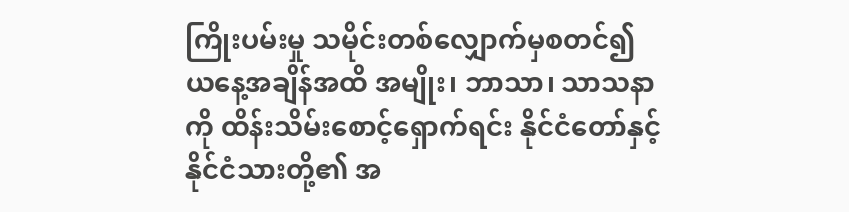ကြိုးပမ်းမှု သမိုင်းတစ်လျှောက်မှစတင်၍ ယနေ့အချိန်အထိ အမျိုး၊ ဘာသာ၊ သာသနာကို ထိန်းသိမ်းစောင့်ရှောက်ရင်း နိုင်ငံတော်နှင့် နိုင်ငံသားတို့၏ အ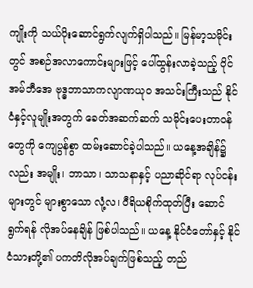ကျိုးကို သယ်ပိုးဆောင်ရွက်လျက်ရှိပါသည်။ မြန်မာ့သမိုင်းတွင် အစဉ်အလာကောင်းများဖြင့် ပေါ်ထွန်းလာခဲ့သည့် ဝိုင်အမ်ဘီအေ ဗုဒ္ဓဘာသာကလျာဏယုဝ အသင်းကြီးသည် နိုင်ငံနှင့်လူမျိုးအတွက် ခေတ်အဆက်ဆက် သမိုင်းပေးတာဝန်တွေကို ကျေပွန်စွာ ထမ်းဆောင်ခဲ့ပါသည်။ ယနေ့အချိန်၌လည်း အမျိုး၊ ဘာသာ၊ သာသနာနှင့် ပညာဆိုင်ရာ လုပ်ငန်းများတွင် များစွာသော လုံ့လ၊ ဝီရိယစိုက်ထုတ်ပြီး ဆောင်ရွက်ရန် လိုအပ်နေချိန် ဖြစ်ပါသည်။ ယနေ့ နိုင်ငံတော်နှင့် နိုင်ငံသားတို့၏ ပကတိလိုအပ်ချက်ဖြစ်သည့် တည်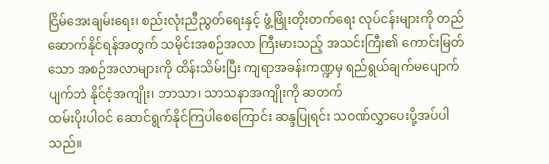ငြိမ်အေးချမ်းရေး၊ စည်းလုံးညီညွတ်ရေးနှင့် ဖွံ့ဖြိုးတိုးတက်ရေး လုပ်ငန်းများကို တည်ဆောက်နိုင်ရန်အတွက် သမိုင်းအစဉ်အလာ ကြီးမားသည့် အသင်းကြီး၏ ကောင်းမြတ်သော အစဉ်အလာများကို ထိန်းသိမ်းပြီး ကျရာအခန်းကဏ္ဍမှ ရည်ရွယ်ချက်မပျောက်ပျက်ဘဲ နိုင်ငံ့အကျိုး၊ ဘာသာ၊ သာသနာအကျိုးကို ဆတက်
ထမ်းပိုးပါဝင် ဆောင်ရွက်နိုင်ကြပါစေကြောင်း ဆန္ဒပြုရင်း သဝဏ်လွှာပေးပို့အပ်ပါသည်။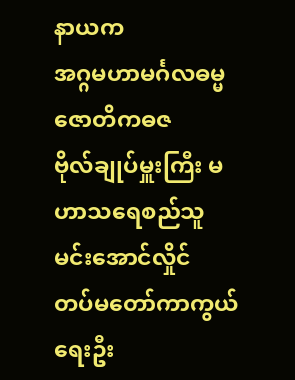နာယက
အဂ္ဂမဟာမင်္ဂလဓမ္မဇောတိကဓဇ
ဗိုလ်ချုပ်မှူးကြီး မဟာသရေစည်သူမင်းအောင်လှိုင်
တပ်မတော်ကာကွယ်ရေးဦး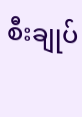စီးချုပ်